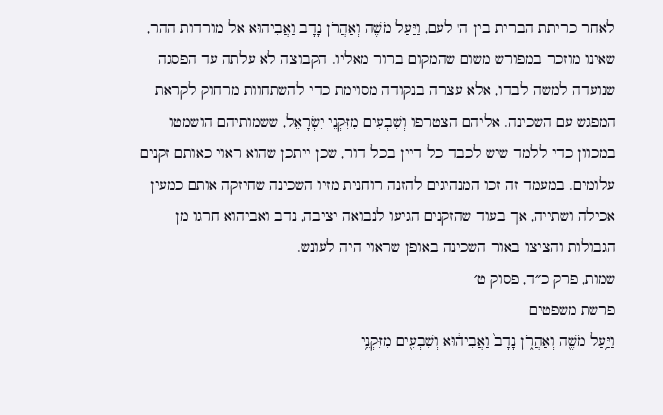לאחר כריתת הברית בין ה' לעם, וַיַּעַל מֹשֶׁה וְאַהֲרֹן נָדָב וַאֲבִיהוּא אל מורדות ההר, שאינו מוזכר במפורש משום שהמקום ברור מאליו. הקבוצה לא עלתה עד הפסגה שנועדה למשה לבדו, אלא עצרה בנקודה מסוימת כדי להשתחוות מרחוק לקראת המפגש עם השכינה. אליהם הצטרפו וְשִׁבְעִים מִזִּקְנֵי יִשְׂרָאֵל, ששמותיהם הושמטו במכוון כדי ללמד שיש לכבד כל דיין בכל דור, שכן ייתכן שהוא ראוי כאותם זקנים עלומים. במעמד זה זכו המנהיגים להזנה רוחנית מזיו השכינה שחיזקה אותם כמעין אכילה ושתייה, אך בעוד שהזקנים הגיעו לנבואה יציבה, נדב ואביהוא חרגו מן הגבולות והציצו באור השכינה באופן שראוי היה לעונש.
שמות, פרק כ״ד, פסוק ט׳
פרשת משפטים
וַיַּ֥עַל מֹשֶׁ֖ה וְאַהֲרֹ֑ן נָדָב֙ וַאֲבִיה֔וּא וְשִׁבְעִ֖ים מִזִּקְנֵ֥י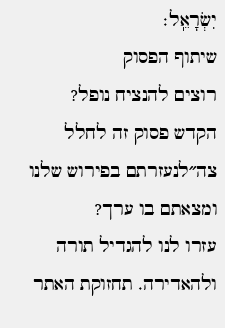יִשְׂרָאֵֽל׃
שיתוף הפסוק
רוצים להנציח נופל?
הקדש פסוק זה לחלל צה״לנעזרתם בפירוש שלנו ומצאתם בו ערך?
עזרו לנו להגדיל תורה ולהאדירה. תחזוקת האתר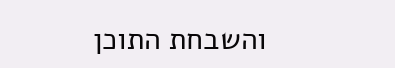והשבחת התוכן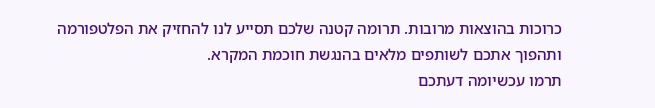כרוכות בהוצאות מרובות. תרומה קטנה שלכם תסייע לנו להחזיק את הפלטפורמה ותהפוך אתכם לשותפים מלאים בהנגשת חוכמת המקרא.
תרמו עכשיומה דעתכם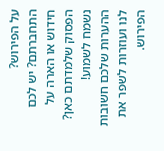על הפירוש?
התחברתם? יש לכם חידוש או הארה על הפסוק שלמדתם כאן? נשמח לשמוע!
ההערות שלכם חשובות לנו ועוזרות לשפר את הפירוש.